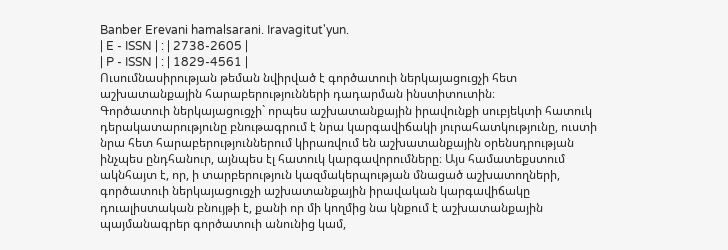Banber Erevani hamalsarani. Iravagitut'yun.
| E - ISSN | : | 2738-2605 |
| P - ISSN | : | 1829-4561 |
Ուսումնասիրության թեման նվիրված է գործատուի ներկայացուցչի հետ
աշխատանքային հարաբերությունների դադարման ինստիտուտին։
Գործատուի ներկայացուցչի` որպես աշխատանքային իրավունքի սուբյեկտի հատուկ դերակատարությունը բնութագրում է նրա կարգավիճակի յուրահատկությունը, ուստի նրա հետ հարաբերություններում կիրառվում են աշխատանքային օրենսդրության ինչպես ընդհանուր, այնպես էլ հատուկ կարգավորումները։ Այս համատեքստում ակնհայտ է, որ, ի տարբերություն կազմակերպության մնացած աշխատողների, գործատուի ներկայացուցչի աշխատանքային իրավական կարգավիճակը դուալիստական բնույթի է, քանի որ մի կողմից նա կնքում է աշխատանքային պայմանագրեր գործատուի անունից կամ,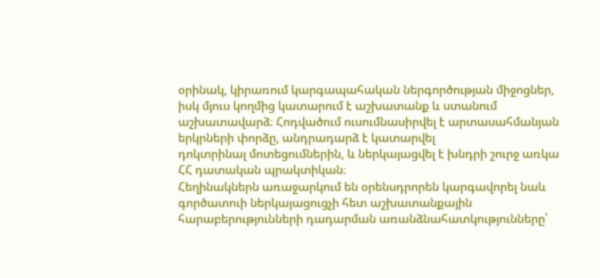օրինակ, կիրառում կարգապահական ներգործության միջոցներ, իսկ մյուս կողմից կատարում է աշխատանք և ստանում աշխատավարձ։ Հոդվածում ուսումնասիրվել է արտասահմանյան երկրների փորձը, անդրադարձ է կատարվել
դոկտրինալ մոտեցումներին, և ներկայացվել է խնդրի շուրջ առկա ՀՀ դատական պրակտիկան։
Հեղինակներն առաջարկում են օրենսդրորեն կարգավորել նաև գործատուի ներկայացուցչի հետ աշխատանքային հարաբերությունների դադարման առանձնահատկությունները՝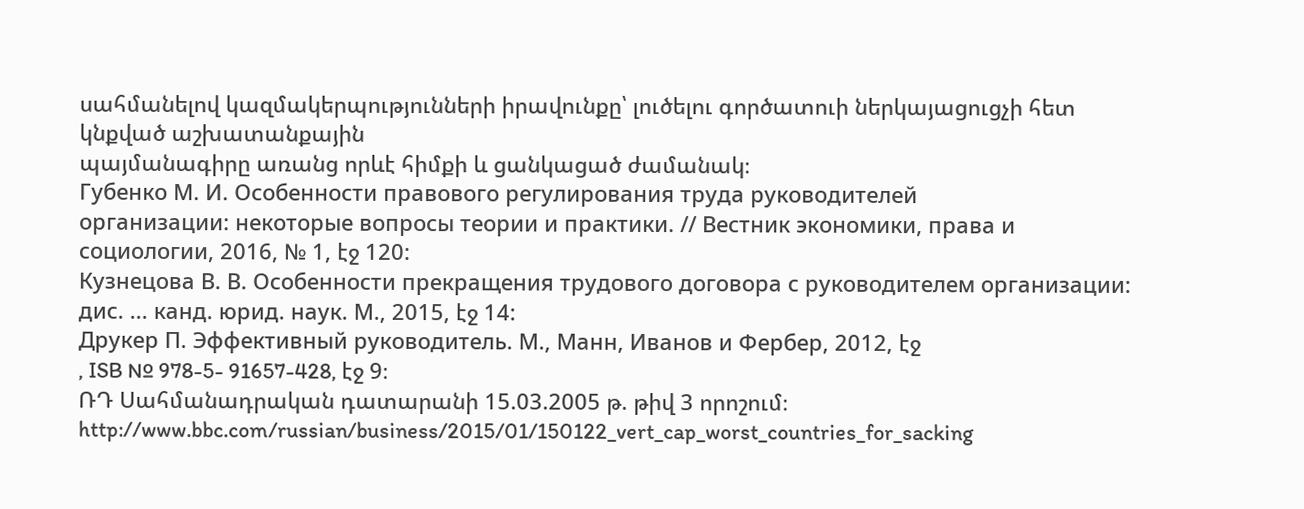սահմանելով կազմակերպությունների իրավունքը՝ լուծելու գործատուի ներկայացուցչի հետ կնքված աշխատանքային
պայմանագիրը առանց որևէ հիմքի և ցանկացած ժամանակ։
Губенко М. И. Особенности правового регулирования труда руководителей
организации: некоторые вопросы теории и практики. // Вестник экономики, права и социологии, 2016, № 1, էջ 120:
Кузнецова В. В. Особенности прекращения трудового договора с руководителем организации: дис. ... канд. юрид. наук. М., 2015, էջ 14:
Друкер П. Эффективный руководитель. М., Манн, Иванов и Фербер, 2012, էջ
, ISB № 978-5- 91657-428, էջ 9։
ՌԴ Սահմանադրական դատարանի 15.03.2005 թ. թիվ 3 որոշում։
http://www.bbc.com/russian/business/2015/01/150122_vert_cap_worst_countries_for_sacking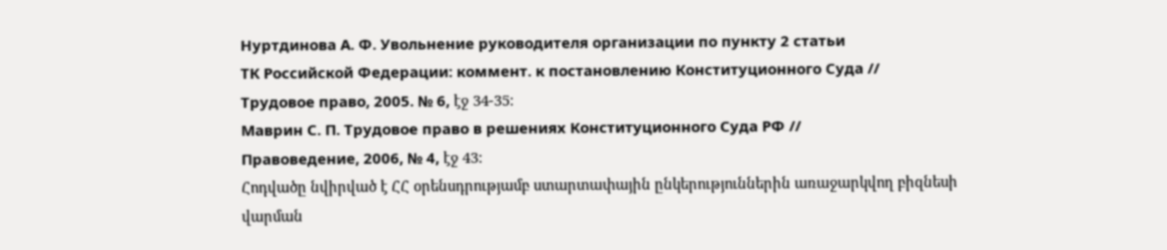Нуртдинова А. Ф. Увольнение руководителя организации по пункту 2 статьи
ТК Российской Федерации: коммент. к постановлению Конституционного Суда //
Трудовое право, 2005. № 6, էջ 34-35։
Маврин С. П. Трудовое право в решениях Конституционного Суда РФ //
Правоведение, 2006, № 4, էջ 43:
Հոդվածը նվիրված է ՀՀ օրենսդրությամբ ստարտափային ընկերություններին առաջարկվող բիզնեսի վարման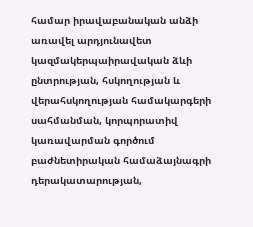համար իրավաբանական անձի առավել արդյունավետ կազմակերպաիրավական ձևի ընտրության, հսկողության և
վերահսկողության համակարգերի սահմանման, կորպորատիվ կառավարման գործում բաժնետիրական համաձայնագրի դերակատարության,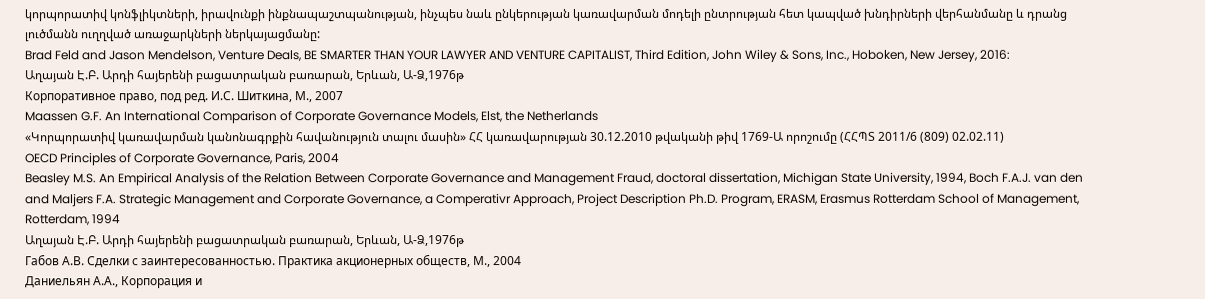կորպորատիվ կոնֆլիկտների, իրավունքի ինքնապաշտպանության, ինչպես նաև ընկերության կառավարման մոդելի ընտրության հետ կապված խնդիրների վերհանմանը և դրանց լուծմանն ուղղված առաջարկների ներկայացմանը:
Brad Feld and Jason Mendelson, Venture Deals, BE SMARTER THAN YOUR LAWYER AND VENTURE CAPITALIST, Third Edition, John Wiley & Sons, Inc., Hoboken, New Jersey, 2016:
Աղայան Է.Բ. Արդի հայերենի բացատրական բառարան, Երևան, Ա-Ձ,1976թ
Корпоративное право, под ред. И.С. Шиткина, М., 2007
Maassen G.F. An International Comparison of Corporate Governance Models, Elst, the Netherlands
«Կորպորատիվ կառավարման կանոնագրքին հավանություն տալու մասին» ՀՀ կառավարության 30.12.2010 թվականի թիվ 1769-Ա որոշումը (ՀՀՊՏ 2011/6 (809) 02.02.11)
OECD Principles of Corporate Governance, Paris, 2004
Beasley M.S. An Empirical Analysis of the Relation Between Corporate Governance and Management Fraud, doctoral dissertation, Michigan State University, 1994, Boch F.A.J. van den and Maljers F.A. Strategic Management and Corporate Governance, a Comperativr Approach, Project Description Ph.D. Program, ERASM, Erasmus Rotterdam School of Management, Rotterdam, 1994
Աղայան Է.Բ. Արդի հայերենի բացատրական բառարան, Երևան, Ա-Ձ,1976թ
Габов А.В. Сделки с заинтересованностью. Практика акционерных обществ, М., 2004
Даниельян А.А., Корпорация и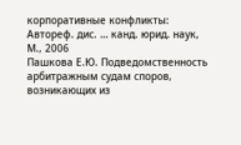корпоративные конфликты: Автореф. дис. … канд. юрид. наук, М., 2006
Пашкова Е.Ю. Подведомственность арбитражным судам споров, возникающих из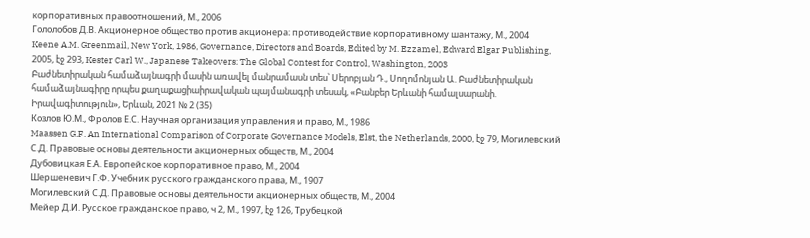корпоративных правоотношений, М., 2006
Гололобов Д.В. Акционерное общество против акционера։ противодействие корпоративному шантажу, М., 2004
Keene A.M. Greenmail, New York, 1986, Governance, Directors and Boards, Edited by M. Ezzamel, Edward Elgar Publishing, 2005, էջ 293, Kester Carl W., Japanese Takeovers։ The Global Contest for Control, Washington, 2003
Բաժնետիրական համաձայնագրի մասին առավել մանրամասն տես՝ Սերոբյան Դ., Սողոմոնյան Ա. Բաժնետիրական համաձայնագիրը որպես քաղաքացիաիրավական պայմանագրի տեսակ, «Բանբեր Երևանի համալսարանի. Իրավագիտություն», Երևան, 2021 № 2 (35)
Козлов Ю.М., Фролов Е.С. Научная организация управления и право, М., 1986
Maassen G.F. An International Comparison of Corporate Governance Models, Elst, the Netherlands, 2000, էջ 79, Могилевский С.Д. Правовые основы деятельности акционерных обществ, М., 2004
Дубовицкая Е.А. Европейское корпоративное право, М., 2004
Шершеневич Г.Ф. Учебник русского гражданского права, М., 1907
Могилевский С.Д. Правовые основы деятельности акционерных обществ, М., 2004
Мейер Д.И. Русское гражданское право, ч 2, М., 1997, էջ 126, Трубецкой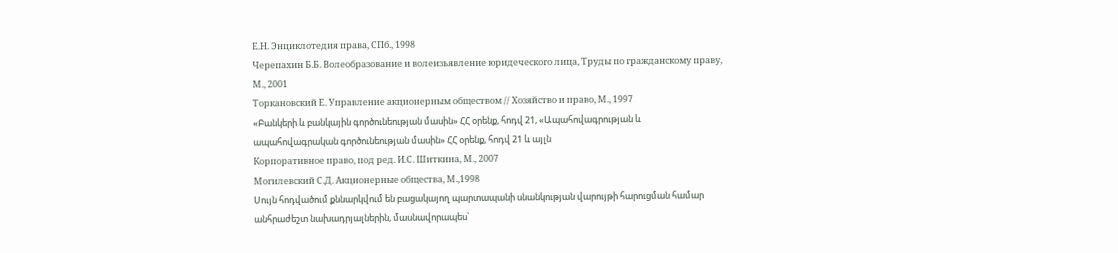Е.Н. Энциклотедия права, СПб., 1998
Черепахин Б.Б. Волеобразование и волеизьявление юридеческого лица, Труды по гражданскому праву, М., 2001
Торкановский Е. Управление акционерным обществом // Xозяйство и право, М., 1997
«Բանկերի և բանկային գործունեության մասին» ՀՀ օրենք, հոդվ 21, «Ապահովագրության և ապահովագրական գործունեության մասին» ՀՀ օրենք, հոդվ 21 և այլն
Корпоративное право, под ред. И.С. Шиткина, М., 2007
Могилевский С.Д. Акционерные общества, М.,1998
Սույն հոդվածում քննարկվում են բացակայող պարտապանի սնանկության վարույթի հարուցման համար անհրաժեշտ նախադրյալներին, մասնավորապես՝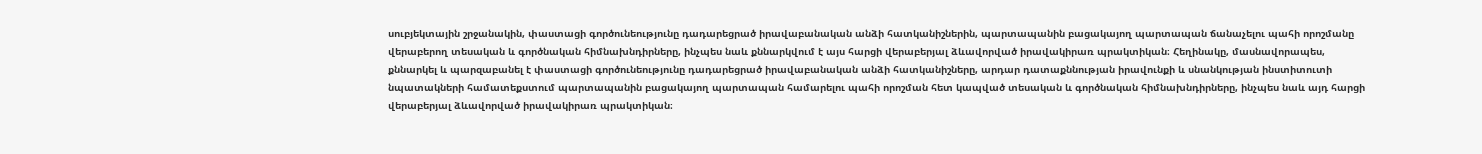սուբյեկտային շրջանակին, փաստացի գործունեությունը դադարեցրած իրավաբանական անձի հատկանիշներին, պարտապանին բացակայող պարտապան ճանաչելու պահի որոշմանը վերաբերող տեսական և գործնական հիմնախնդիրները, ինչպես նաև քննարկվում է այս հարցի վերաբերյալ ձևավորված իրավակիրառ պրակտիկան։ Հեղինակը, մասնավորապես, քննարկել և պարզաբանել է փաստացի գործունեությունը դադարեցրած իրավաբանական անձի հատկանիշները, արդար դատաքննության իրավունքի և սնանկության ինստիտուտի նպատակների համատեքստում պարտապանին բացակայող պարտապան համարելու պահի որոշման հետ կապված տեսական և գործնական հիմնախնդիրները, ինչպես նաև այդ հարցի վերաբերյալ ձևավորված իրավակիրառ պրակտիկան։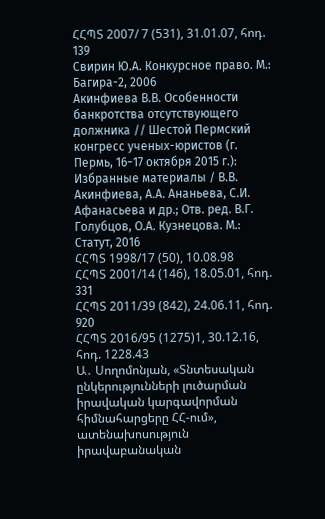ՀՀՊՏ 2007/ 7 (531), 31.01.07, հոդ. 139
Свирин Ю.А. Конкурсное право. М.: Багира-2, 2006
Акинфиева В.В. Особенности банкротства отсутствующего должника // Шестой Пермский конгресс ученых-юристов (г. Пермь, 16−17 октября 2015 г.): Избранные материалы / В.В. Акинфиева, А.А. Ананьева, С.И. Афанасьева и др.; Отв. ред. В.Г. Голубцов, О.А. Кузнецова. М.: Статут, 2016
ՀՀՊՏ 1998/17 (50), 10.08.98
ՀՀՊՏ 2001/14 (146), 18.05.01, հոդ. 331
ՀՀՊՏ 2011/39 (842), 24.06.11, հոդ. 920
ՀՀՊՏ 2016/95 (1275)1, 30.12.16, հոդ. 1228.43
Ա․ Սողոմոնյան, «Տնտեսական ընկերությունների լուծարման իրավական կարգավորման հիմնահարցերը ՀՀ-ում», ատենախոսություն իրավաբանական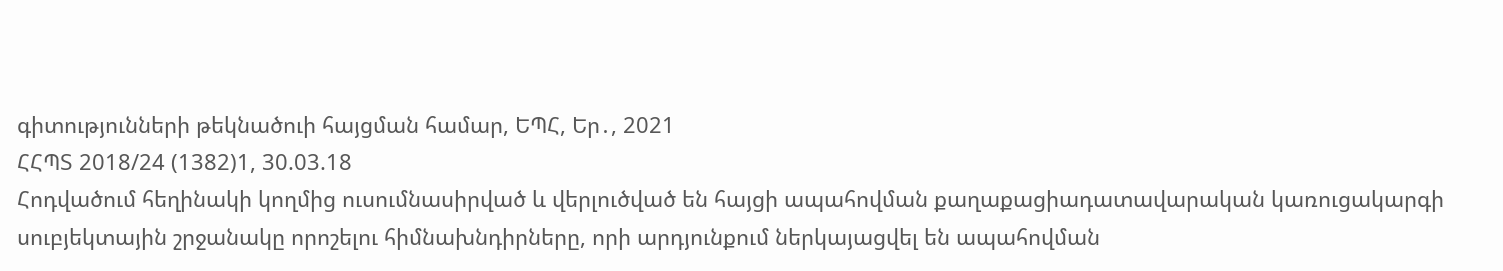գիտությունների թեկնածուի հայցման համար, ԵՊՀ, Եր․, 2021
ՀՀՊՏ 2018/24 (1382)1, 30.03.18
Հոդվածում հեղինակի կողմից ուսումնասիրված և վերլուծված են հայցի ապահովման քաղաքացիադատավարական կառուցակարգի սուբյեկտային շրջանակը որոշելու հիմնախնդիրները, որի արդյունքում ներկայացվել են ապահովման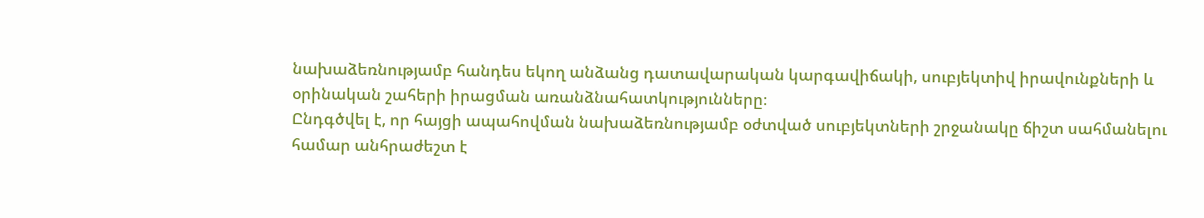նախաձեռնությամբ հանդես եկող անձանց դատավարական կարգավիճակի, սուբյեկտիվ իրավունքների և օրինական շահերի իրացման առանձնահատկությունները։
Ընդգծվել է, որ հայցի ապահովման նախաձեռնությամբ օժտված սուբյեկտների շրջանակը ճիշտ սահմանելու համար անհրաժեշտ է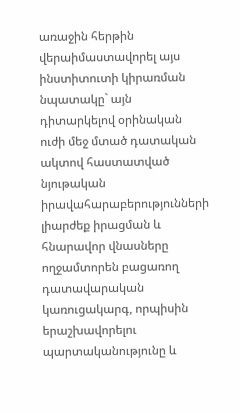առաջին հերթին վերաիմաստավորել այս ինստիտուտի կիրառման նպատակը` այն դիտարկելով օրինական ուժի մեջ մտած դատական ակտով հաստատված նյութական իրավահարաբերությունների լիարժեք իրացման և հնարավոր վնասները ողջամտորեն բացառող դատավարական կառուցակարգ, որպիսին երաշխավորելու պարտականությունը և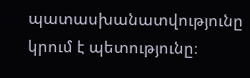պատասխանատվությունը կրում է պետությունը։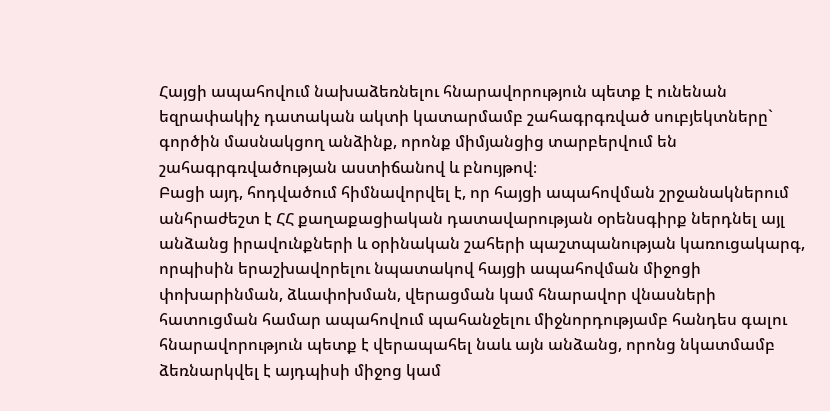Հայցի ապահովում նախաձեռնելու հնարավորություն պետք է ունենան եզրափակիչ դատական ակտի կատարմամբ շահագրգռված սուբյեկտները` գործին մասնակցող անձինք, որոնք միմյանցից տարբերվում են շահագրգռվածության աստիճանով և բնույթով։
Բացի այդ, հոդվածում հիմնավորվել է, որ հայցի ապահովման շրջանակներում անհրաժեշտ է ՀՀ քաղաքացիական դատավարության օրենսգիրք ներդնել այլ անձանց իրավունքների և օրինական շահերի պաշտպանության կառուցակարգ, որպիսին երաշխավորելու նպատակով հայցի ապահովման միջոցի փոխարինման, ձևափոխման, վերացման կամ հնարավոր վնասների հատուցման համար ապահովում պահանջելու միջնորդությամբ հանդես գալու հնարավորություն պետք է վերապահել նաև այն անձանց, որոնց նկատմամբ ձեռնարկվել է այդպիսի միջոց կամ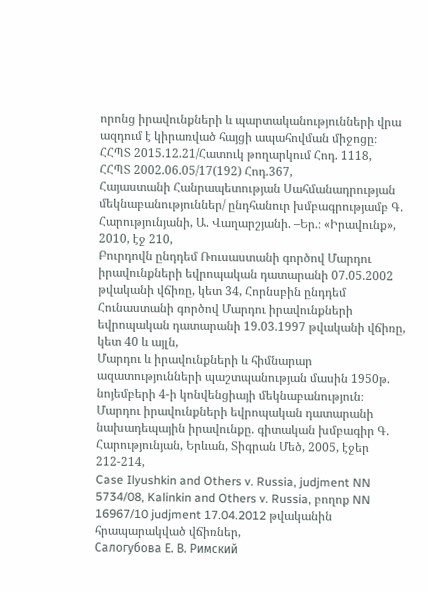որոնց իրավունքների և պարտականությունների վրա ազդում է կիրառված հայցի ապահովման միջոցը։
ՀՀՊՏ 2015.12.21/Հատուկ թողարկում Հոդ. 1118,
ՀՀՊՏ 2002.06.05/17(192) Հոդ.367,
Հայաստանի Հանրապետության Սահմանադրության մեկնաբանություններ/ ընդհանուր խմբագրությամբ Գ. Հարությունյանի, Ա. Վաղարշյանի. –Եր.։ «Իրավունք», 2010, էջ 210,
Բուրդովն ընդդեմ Ռուսաստանի գործով Մարդու իրավունքների եվրոպական դատարանի 07.05.2002 թվականի վճիռը, կետ 34, Հորնսբին ընդդեմ Հունաստանի գործով Մարդու իրավունքների եվրոպական դատարանի 19.03.1997 թվականի վճիռը, կետ 40 և այլն,
Մարդու և իրավունքների և հիմնարար ազատությունների պաշտպանության մասին 1950թ. նոյեմբերի 4-ի կոնվենցիայի մեկնաբանություն։ Մարդու իրավունքների եվրոպական դատարանի նախադեպային իրավունքը. գիտական խմբագիր Գ. Հարությունյան, Երևան, Տիգրան Մեծ, 2005, էջեր 212-214,
Case Ilyushkin and Others v. Russia, judjment NN 5734/08, Kalinkin and Others v. Russia, բողոք NN 16967/10 judjment 17.04.2012 թվականին հրապարակված վճիռներ,
Салогубова Е. В. Римский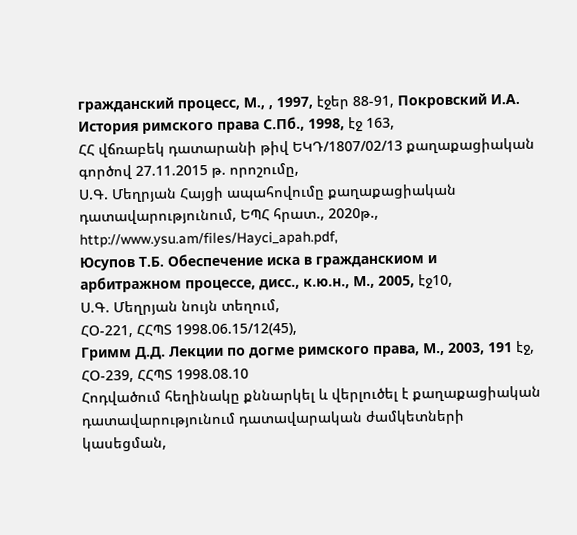гражданский процесс, М., , 1997, էջեր 88-91, Покровский И.А. История римского права С.Пб., 1998, էջ 163,
ՀՀ վճռաբեկ դատարանի թիվ ԵԿԴ/1807/02/13 քաղաքացիական գործով 27.11.2015 թ. որոշումը,
Ս.Գ. Մեղրյան Հայցի ապահովումը քաղաքացիական դատավարությունում, ԵՊՀ հրատ., 2020թ., http://www.ysu.am/files/Hayci_apah.pdf,
Юсупов Т.Б. Обеспечение иска в гражданскиом и арбитражном процессе, дисс., к.ю.н., М., 2005, էջ10,
Ս.Գ. Մեղրյան նույն տեղում,
ՀՕ-221, ՀՀՊՏ 1998.06.15/12(45),
Гримм Д.Д. Лeкции по догме римского права, М., 2003, 191 էջ,
ՀՕ-239, ՀՀՊՏ 1998.08.10
Հոդվածում հեղինակը քննարկել և վերլուծել է քաղաքացիական դատավարությունում դատավարական ժամկետների կասեցման,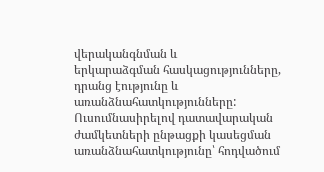վերականգնման և
երկարաձգման հասկացությունները, դրանց էությունը և առանձնահատկությունները:
Ուսումնասիրելով դատավարական ժամկետների ընթացքի կասեցման
առանձնահատկությունը՝ հոդվածում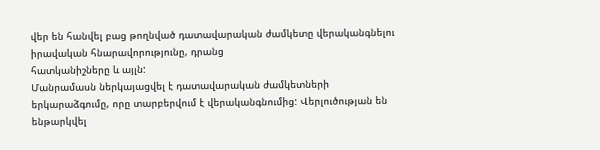վեր են հանվել բաց թողնված դատավարական ժամկետը վերականգնելու իրավական հնարավորությունը, դրանց
հատկանիշները և այլն:
Մանրամասն ներկայացվել է դատավարական ժամկետների երկարաձգումը, որը տարբերվում է վերականգնումից: Վերլուծության են ենթարկվել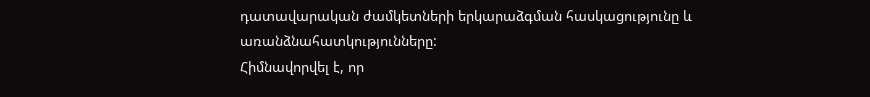դատավարական ժամկետների երկարաձգման հասկացությունը և առանձնահատկությունները:
Հիմնավորվել է, որ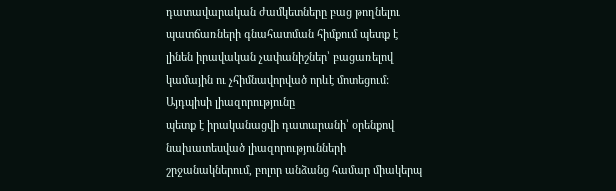դատավարական ժամկետները բաց թողնելու պատճառների գնահատման հիմքում պետք է լինեն իրավական չափանիշներ՝ բացառելով կամային ու չհիմնավորված որևէ մոտեցում: Այդպիսի լիազորությունը
պետք է իրականացվի դատարանի՝ օրենքով նախատեսված լիազորությունների շրջանակներում, բոլոր անձանց համար միակերպ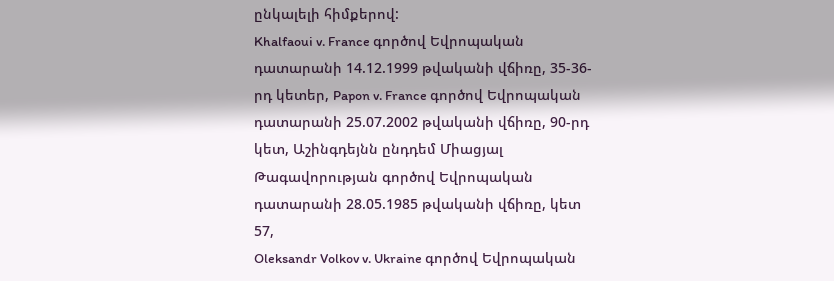ընկալելի հիմքերով:
Khalfaoui v. France գործով Եվրոպական դատարանի 14.12.1999 թվականի վճիռը, 35-36-րդ կետեր, Papon v. France գործով Եվրոպական դատարանի 25.07.2002 թվականի վճիռը, 90-րդ կետ, Աշինգդեյնն ընդդեմ Միացյալ Թագավորության գործով Եվրոպական դատարանի 28.05.1985 թվականի վճիռը, կետ 57,
Oleksandr Volkov v. Ukraine գործով Եվրոպական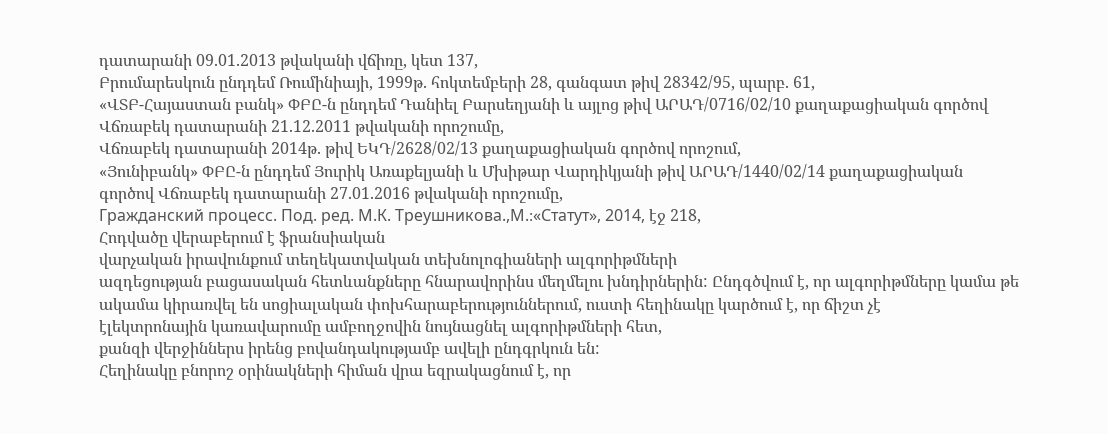դատարանի 09.01.2013 թվականի վճիռը, կետ 137,
Բրումարեսկուն ընդդեմ Ռումինիայի, 1999թ. հոկտեմբերի 28, գանգատ թիվ 28342/95, պարբ. 61,
«ՎՏԲ-Հայաստան բանկ» ՓԲԸ-ն ընդդեմ Դանիել Բարսեղյանի և այլոց թիվ ԱՐԱԴ/0716/02/10 քաղաքացիական գործով Վճռաբեկ դատարանի 21.12.2011 թվականի որոշումը,
Վճռաբեկ դատարանի 2014թ. թիվ ԵԿԴ/2628/02/13 քաղաքացիական գործով որոշում,
«Յունիբանկ» ՓԲԸ-ն ընդդեմ Յուրիկ Առաքելյանի և Մխիթար Վարդիկյանի թիվ ԱՐԱԴ/1440/02/14 քաղաքացիական գործով Վճռաբեկ դատարանի 27.01.2016 թվականի որոշումը,
Гражданский процесс. Под. ред. М.К. Треушникова.,М.։«Статут», 2014, էջ 218,
Հոդվածը վերաբերում է ֆրանսիական
վարչական իրավունքում տեղեկատվական տեխնոլոգիաների ալգորիթմների
ազդեցության բացասական հետևանքները հնարավորինս մեղմելու խնդիրներին: Ընդգծվում է, որ ալգորիթմները կամա թե ակամա կիրառվել են սոցիալական փոխհարաբերություններում, ուստի հեղինակը կարծում է, որ ճիշտ չէ
էլեկտրոնային կառավարումը ամբողջովին նույնացնել ալգորիթմների հետ,
քանզի վերջիններս իրենց բովանդակությամբ ավելի ընդգրկուն են:
Հեղինակը բնորոշ օրինակների հիման վրա եզրակացնում է, որ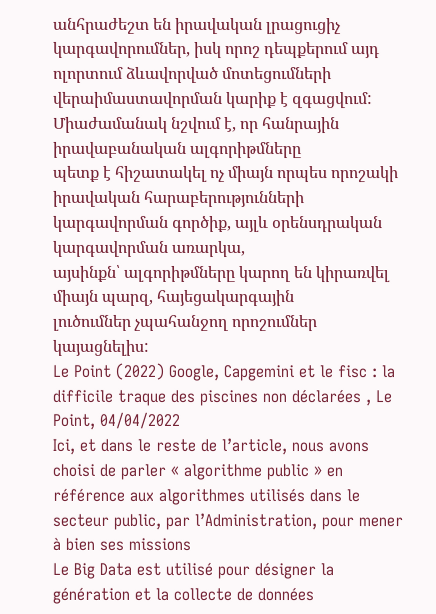անհրաժեշտ են իրավական լրացուցիչ կարգավորումներ, իսկ որոշ դեպքերում այդ ոլորտում ձևավորված մոտեցումների վերաիմաստավորման կարիք է զգացվում:
Միաժամանակ նշվում է, որ հանրային իրավաբանական ալգորիթմները
պետք է հիշատակել ոչ միայն որպես որոշակի իրավական հարաբերությունների կարգավորման գործիք, այլև օրենսդրական կարգավորման առարկա,
այսինքն՝ ալգորիթմները կարող են կիրառվել միայն պարզ, հայեցակարգային
լուծումներ չպահանջող որոշումներ կայացնելիս:
Le Point (2022) Google, Capgemini et le fisc : la difficile traque des piscines non déclarées , Le Point, 04/04/2022
Ici, et dans le reste de l’article, nous avons choisi de parler « algorithme public » en référence aux algorithmes utilisés dans le secteur public, par l’Administration, pour mener à bien ses missions
Le Big Data est utilisé pour désigner la génération et la collecte de données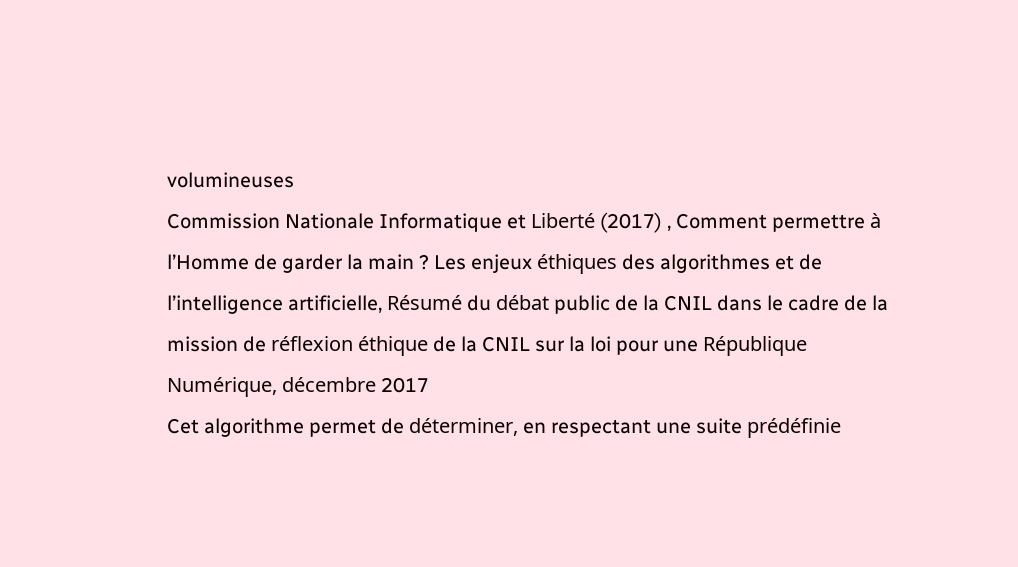volumineuses
Commission Nationale Informatique et Liberté (2017) , Comment permettre à l’Homme de garder la main ? Les enjeux éthiques des algorithmes et de l’intelligence artificielle, Résumé du débat public de la CNIL dans le cadre de la mission de réflexion éthique de la CNIL sur la loi pour une République Numérique, décembre 2017
Cet algorithme permet de déterminer, en respectant une suite prédéfinie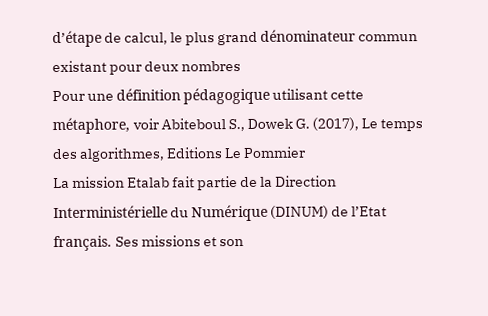d’étape de calcul, le plus grand dénominateur commun existant pour deux nombres
Pour une définition pédagogique utilisant cette métaphore, voir Abiteboul S., Dowek G. (2017), Le temps des algorithmes, Editions Le Pommier
La mission Etalab fait partie de la Direction Interministérielle du Numérique (DINUM) de l’Etat français. Ses missions et son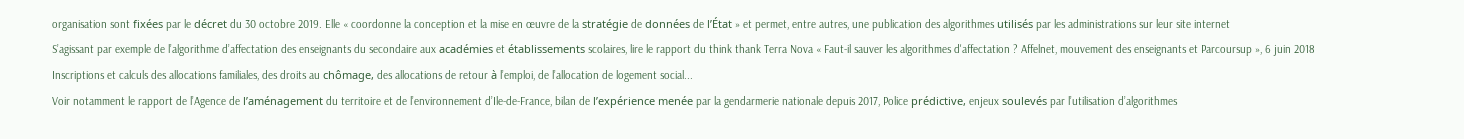organisation sont fixées par le décret du 30 octobre 2019. Elle « coordonne la conception et la mise en œuvre de la stratégie de données de l’État » et permet, entre autres, une publication des algorithmes utilisés par les administrations sur leur site internet
S’agissant par exemple de l’algorithme d’affectation des enseignants du secondaire aux académies et établissements scolaires, lire le rapport du think thank Terra Nova « Faut-il sauver les algorithmes d'affectation ? Affelnet, mouvement des enseignants et Parcoursup », 6 juin 2018
Inscriptions et calculs des allocations familiales, des droits au chômage, des allocations de retour à l’emploi, de l’allocation de logement social...
Voir notamment le rapport de l’Agence de l’aménagement du territoire et de l’environnement d’Ile-de-France, bilan de l’expérience menée par la gendarmerie nationale depuis 2017, Police prédictive, enjeux soulevés par l’utilisation d’algorithmes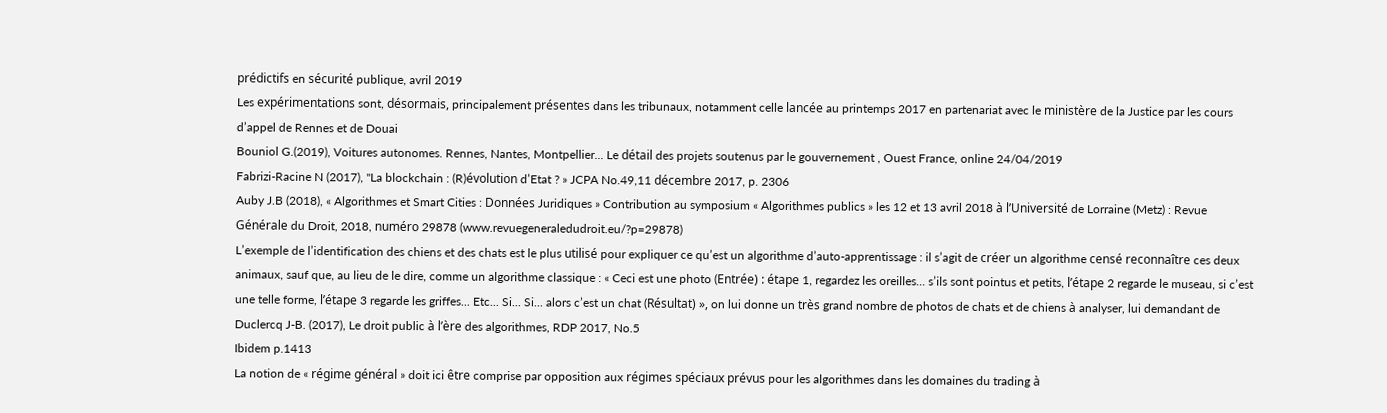prédictifs en sécurité publique, avril 2019
Les expérimentations sont, désormais, principalement présentes dans les tribunaux, notamment celle lancée au printemps 2017 en partenariat avec le ministère de la Justice par les cours d’appel de Rennes et de Douai
Bouniol G.(2019), Voitures autonomes. Rennes, Nantes, Montpellier... Le détail des projets soutenus par le gouvernement , Ouest France, online 24/04/2019
Fabrizi-Racine N (2017), "La blockchain : (R)évolution d’Etat ? » JCPA No.49,11 décembre 2017, p. 2306
Auby J.B (2018), « Algorithmes et Smart Cities : Données Juridiques » Contribution au symposium « Algorithmes publics » les 12 et 13 avril 2018 à l’Université de Lorraine (Metz) : Revue Générale du Droit, 2018, numéro 29878 (www.revuegeneraledudroit.eu/?p=29878)
L’exemple de l’identification des chiens et des chats est le plus utilisé pour expliquer ce qu’est un algorithme d’auto-apprentissage : il s’agit de créer un algorithme censé reconnaître ces deux animaux, sauf que, au lieu de le dire, comme un algorithme classique : « Ceci est une photo (Entrée) : étape 1, regardez les oreilles... s’ils sont pointus et petits, l’étape 2 regarde le museau, si c’est une telle forme, l’étape 3 regarde les griffes... Etc... Si... Si... alors c’est un chat (Résultat) », on lui donne un très grand nombre de photos de chats et de chiens à analyser, lui demandant de
Duclercq J-B. (2017), Le droit public à l’ère des algorithmes, RDP 2017, No.5
Ibidem p.1413
La notion de « régime général » doit ici être comprise par opposition aux régimes spéciaux prévus pour les algorithmes dans les domaines du trading à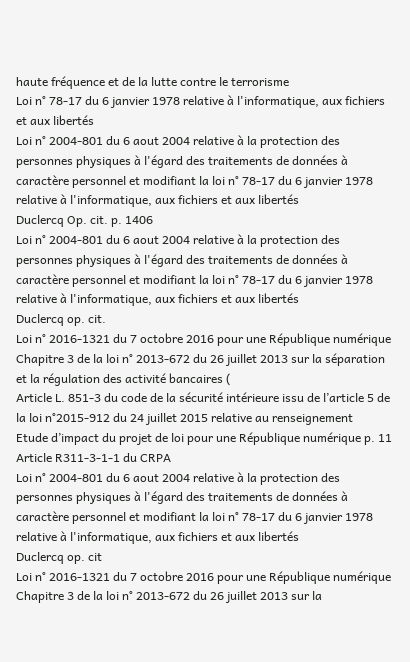haute fréquence et de la lutte contre le terrorisme
Loi n° 78-17 du 6 janvier 1978 relative à l'informatique, aux fichiers et aux libertés
Loi n° 2004-801 du 6 aout 2004 relative à la protection des personnes physiques à l'égard des traitements de données à caractère personnel et modifiant la loi n° 78-17 du 6 janvier 1978 relative à l'informatique, aux fichiers et aux libertés
Duclercq Op. cit. p. 1406
Loi n° 2004-801 du 6 aout 2004 relative à la protection des personnes physiques à l'égard des traitements de données à caractère personnel et modifiant la loi n° 78-17 du 6 janvier 1978 relative à l'informatique, aux fichiers et aux libertés
Duclercq op. cit.
Loi n° 2016-1321 du 7 octobre 2016 pour une République numérique
Chapitre 3 de la loi n° 2013-672 du 26 juillet 2013 sur la séparation et la régulation des activité bancaires (
Article L. 851-3 du code de la sécurité intérieure issu de l’article 5 de la loi n°2015-912 du 24 juillet 2015 relative au renseignement
Etude d’impact du projet de loi pour une République numérique p. 11
Article R311-3-1-1 du CRPA
Loi n° 2004-801 du 6 aout 2004 relative à la protection des personnes physiques à l'égard des traitements de données à caractère personnel et modifiant la loi n° 78-17 du 6 janvier 1978 relative à l'informatique, aux fichiers et aux libertés
Duclercq op. cit
Loi n° 2016-1321 du 7 octobre 2016 pour une République numérique
Chapitre 3 de la loi n° 2013-672 du 26 juillet 2013 sur la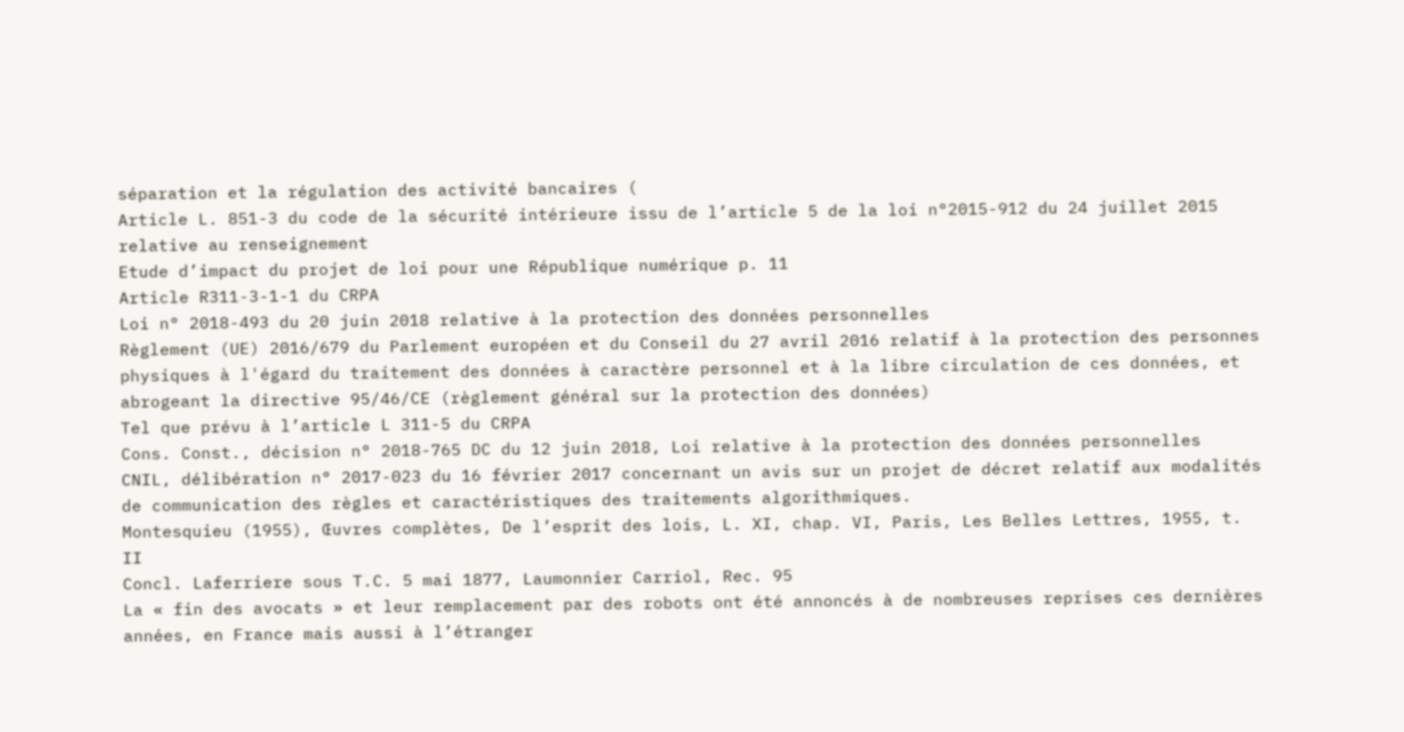séparation et la régulation des activité bancaires (
Article L. 851-3 du code de la sécurité intérieure issu de l’article 5 de la loi n°2015-912 du 24 juillet 2015 relative au renseignement
Etude d’impact du projet de loi pour une République numérique p. 11
Article R311-3-1-1 du CRPA
Loi n° 2018-493 du 20 juin 2018 relative à la protection des données personnelles
Règlement (UE) 2016/679 du Parlement européen et du Conseil du 27 avril 2016 relatif à la protection des personnes physiques à l'égard du traitement des données à caractère personnel et à la libre circulation de ces données, et abrogeant la directive 95/46/CE (règlement général sur la protection des données)
Tel que prévu à l’article L 311-5 du CRPA
Cons. Const., décision n° 2018-765 DC du 12 juin 2018, Loi relative à la protection des données personnelles
CNIL, délibération n° 2017-023 du 16 février 2017 concernant un avis sur un projet de décret relatif aux modalités de communication des règles et caractéristiques des traitements algorithmiques.
Montesquieu (1955), Œuvres complètes, De l’esprit des lois, L. XI, chap. VI, Paris, Les Belles Lettres, 1955, t. II
Concl. Laferriere sous T.C. 5 mai 1877, Laumonnier Carriol, Rec. 95
La « fin des avocats » et leur remplacement par des robots ont été annoncés à de nombreuses reprises ces dernières années, en France mais aussi à l’étranger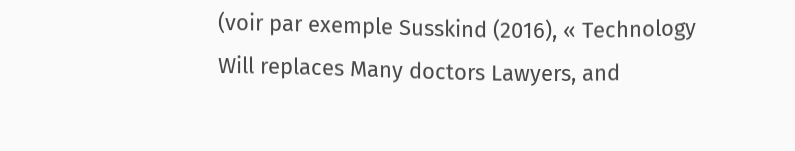(voir par exemple Susskind (2016), « Technology Will replaces Many doctors Lawyers, and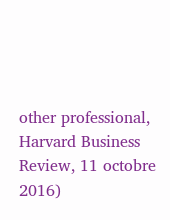other professional, Harvard Business Review, 11 octobre 2016)